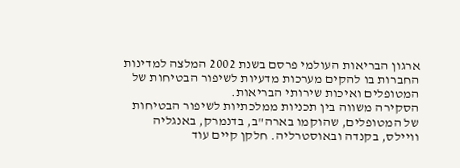ארגון הבריאות העולמי פרסם בשנת 2002 המלצה למדינות החברות בו להקים מערכות מדעיות לשיפור הבטיחות של המטופלים ואיכות שירותי הבריאות.
הסקירה משווה בין תכניות ממלכתיות לשיפור הבטיחות של המטופלים, שהוקמו בארה"ב, בדנמרק, באנגליה וויילס, בקנדה ובאוסטרליה. חלקן קיים עוד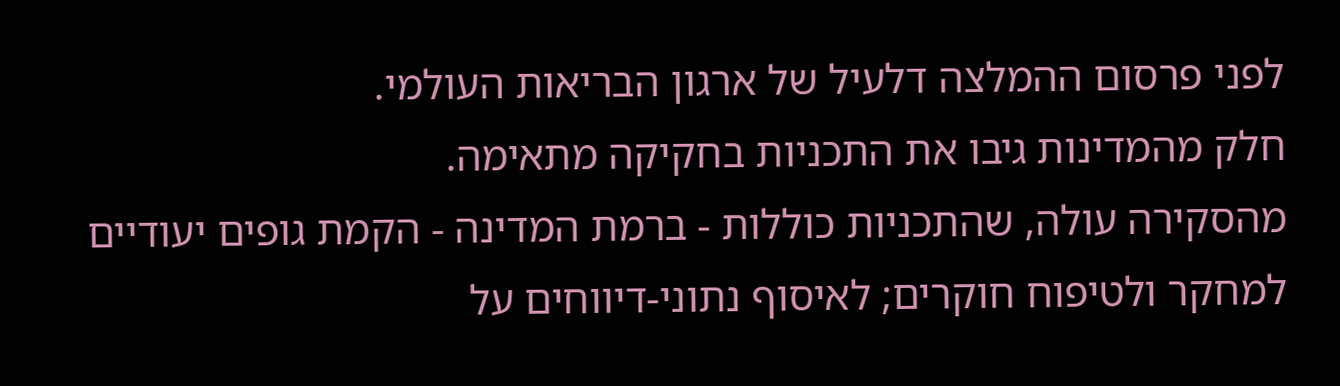לפני פרסום ההמלצה דלעיל של ארגון הבריאות העולמי.
חלק מהמדינות גיבו את התכניות בחקיקה מתאימה.
מהסקירה עולה, שהתכניות כוללות - ברמת המדינה - הקמת גופים יעודיים למחקר ולטיפוח חוקרים; לאיסוף נתוני-דיווחים על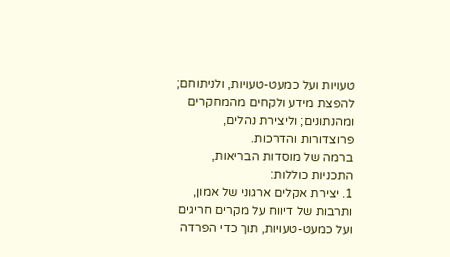טעויות ועל כמעט-טעויות, ולניתוחם; להפצת מידע ולקחים מהמחקרים ומהנתונים; וליצירת נהלים, פרוצדורות והדרכות.
ברמה של מוסדות הבריאות, התכניות כוללות:
1. יצירת אקלים ארגוני של אמון, ותרבות של דיווח על מקרים חריגים ועל כמעט-טעויות, תוך כדי הפרדה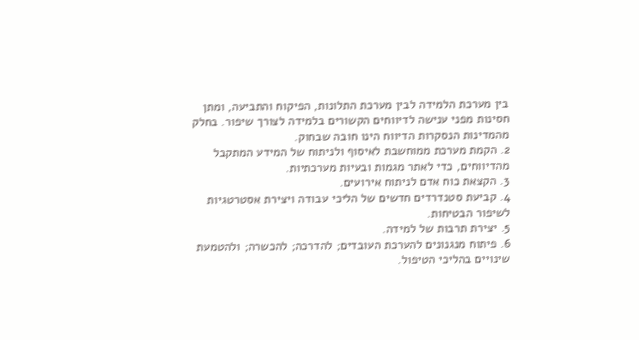בין מערכת הלמידה לבין מערכת התלונות, הפיקוח והתביעה, ומתן חסינות מפני ענישה לדיווחים הקשורים בלמידה לצורך שיפור. בחלק מהמדינות הנסקרות הדיווח הינו חובה שבחוק.
2. הקמת מערכת ממוחשבת לאיסוף ולניתוח של המידע המתקבל מהדיווחים, כדי לאתר מגמות ובעיות מערכתיות.
3. הקצאת כוח אדם לניתוח אירועים.
4. קביעת סטנדרדים חדשים של הליכי עבודה ויצירת אסטרטגיות לשיפור הבטיחות.
5. יצירת תרבות של למידה.
6. פיתוח מנגנונים להערכת העובדים; להדרכה; להכשרה; ולהטמעת שינויים בהליכי הטיפול.